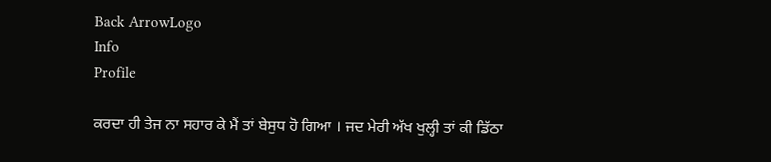Back ArrowLogo
Info
Profile

ਕਰਦਾ ਹੀ ਤੇਜ ਨਾ ਸਹਾਰ ਕੇ ਮੈਂ ਤਾਂ ਬੇਸੁਧ ਹੋ ਗਿਆ । ਜਦ ਮੇਰੀ ਅੱਖ ਖੁਲ੍ਹੀ ਤਾਂ ਕੀ ਡਿੱਠਾ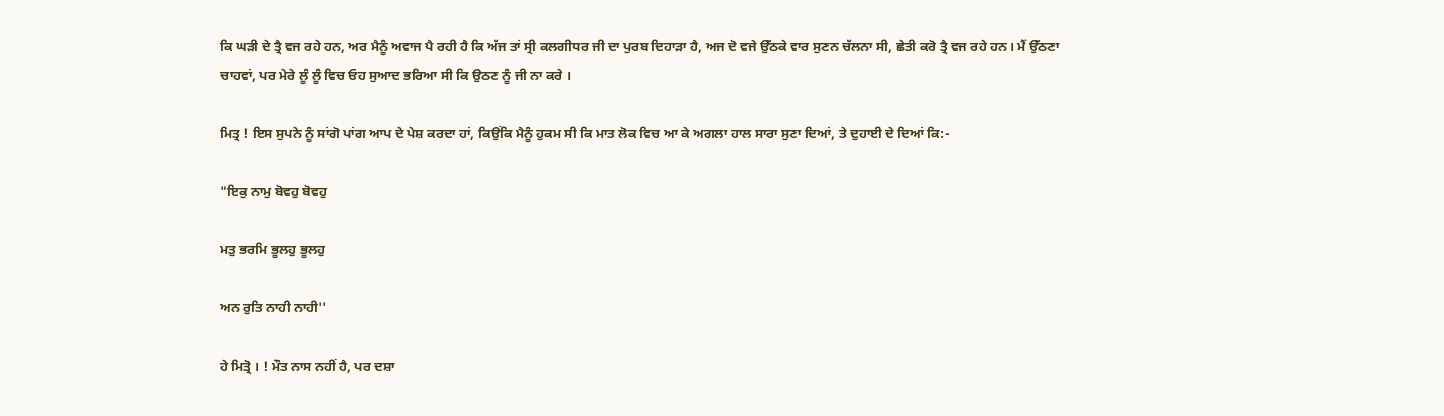ਕਿ ਘੜੀ ਦੇ ਤ੍ਰੈ ਵਜ ਰਹੇ ਹਨ, ਅਰ ਮੈਨੂੰ ਅਵਾਜ ਪੈ ਰਹੀ ਹੈ ਕਿ ਅੱਜ ਤਾਂ ਸ੍ਰੀ ਕਲਗੀਧਰ ਜੀ ਦਾ ਪੁਰਬ ਦਿਹਾੜਾ ਹੈ, ਅਜ ਦੋ ਵਜੇ ਉੱਠਕੇ ਵਾਰ ਸੁਣਨ ਚੱਲਨਾ ਸੀ, ਛੇਤੀ ਕਰੋ ਤ੍ਰੈ ਵਜ ਰਹੇ ਹਨ। ਮੈਂ ਉੱਠਣਾ ਚਾਹਵਾਂ, ਪਰ ਮੇਰੇ ਲੂੰ ਲੂੰ ਵਿਚ ਓਹ ਸੁਆਦ ਭਰਿਆ ਸੀ ਕਿ ਉਠਣ ਨੂੰ ਜੀ ਨਾ ਕਰੇ ।

ਮਿਤ੍ਰ ! ਇਸ ਸੁਪਨੇ ਨੂੰ ਸਾਂਗੋ ਪਾਂਗ ਆਪ ਦੇ ਪੇਸ਼ ਕਰਦਾ ਹਾਂ, ਕਿਉਂਕਿ ਮੈਨੂੰ ਹੁਕਮ ਸੀ ਕਿ ਮਾਤ ਲੋਕ ਵਿਚ ਆ ਕੇ ਅਗਲਾ ਹਾਲ ਸਾਰਾ ਸੁਣਾ ਦਿਆਂ, ਤੇ ਦੁਹਾਈ ਦੇ ਦਿਆਂ ਕਿ:-

"ਇਕੁ ਨਾਮੁ ਬੋਵਹੁ ਬੋਵਹੁ

ਮਤੁ ਭਰਮਿ ਭੂਲਹੁ ਭੂਲਹੁ

ਅਨ ਰੁਤਿ ਨਾਹੀ ਨਾਹੀ''

ਹੇ ਮਿਤ੍ਰੋ । ! ਮੌਤ ਨਾਸ ਨਹੀਂ ਹੈ, ਪਰ ਦਸ਼ਾ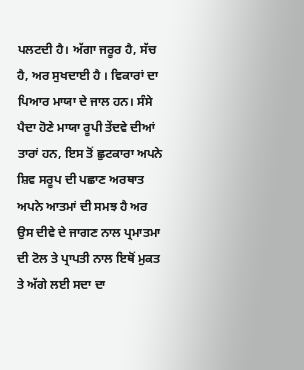ਪਲਟਦੀ ਹੈ। ਅੱਗਾ ਜਰੂਰ ਹੈ, ਸੱਚ ਹੈ, ਅਰ ਸੁਖਦਾਈ ਹੈ । ਵਿਕਾਰਾਂ ਦਾ ਪਿਆਰ ਮਾਯਾ ਦੇ ਜਾਲ ਹਨ। ਸੰਸੇ ਪੈਦਾ ਹੋਣੇ ਮਾਯਾ ਰੂਪੀ ਤੇਂਦਵੇ ਦੀਆਂ ਤਾਰਾਂ ਹਨ, ਇਸ ਤੋਂ ਛੁਟਕਾਰਾ ਅਪਨੇ ਸ਼ਿਵ ਸਰੂਪ ਦੀ ਪਛਾਣ ਅਰਥਾਤ ਅਪਨੇ ਆਤਮਾਂ ਦੀ ਸਮਝ ਹੈ ਅਰ ਉਸ ਦੀਵੇ ਦੇ ਜਾਗਣ ਨਾਲ ਪ੍ਰਮਾਤਮਾ ਦੀ ਟੋਲ ਤੇ ਪ੍ਰਾਪਤੀ ਨਾਲ ਇਥੋਂ ਮੁਕਤ ਤੇ ਅੱਗੇ ਲਈ ਸਦਾ ਦਾ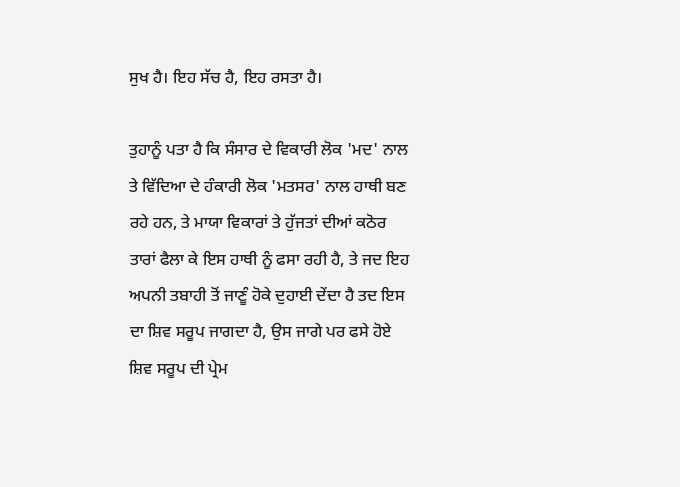ਸੁਖ ਹੈ। ਇਹ ਸੱਚ ਹੈ, ਇਹ ਰਸਤਾ ਹੈ।

ਤੁਹਾਨੂੰ ਪਤਾ ਹੈ ਕਿ ਸੰਸਾਰ ਦੇ ਵਿਕਾਰੀ ਲੋਕ 'ਮਦ' ਨਾਲ ਤੇ ਵਿੱਦਿਆ ਦੇ ਹੰਕਾਰੀ ਲੋਕ 'ਮਤਸਰ' ਨਾਲ ਹਾਥੀ ਬਣ ਰਹੇ ਹਨ, ਤੇ ਮਾਯਾ ਵਿਕਾਰਾਂ ਤੇ ਹੁੱਜਤਾਂ ਦੀਆਂ ਕਠੋਰ ਤਾਰਾਂ ਫੈਲਾ ਕੇ ਇਸ ਹਾਥੀ ਨੂੰ ਫਸਾ ਰਹੀ ਹੈ, ਤੇ ਜਦ ਇਹ ਅਪਨੀ ਤਬਾਹੀ ਤੋਂ ਜਾਣੂੰ ਹੋਕੇ ਦੁਹਾਈ ਦੇਂਦਾ ਹੈ ਤਦ ਇਸ ਦਾ ਸ਼ਿਵ ਸਰੂਪ ਜਾਗਦਾ ਹੈ, ਉਸ ਜਾਗੇ ਪਰ ਫਸੇ ਹੋਏ ਸ਼ਿਵ ਸਰੂਪ ਦੀ ਪ੍ਰੇਮ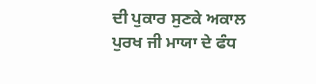ਦੀ ਪੁਕਾਰ ਸੁਣਕੇ ਅਕਾਲ ਪੁਰਖ ਜੀ ਮਾਯਾ ਦੇ ਫੰਧ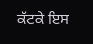ਕੱਟਕੇ ਇਸ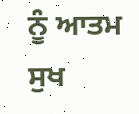ਨੂੰ ਆਤਮ ਸੁਖ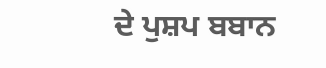ਦੇ ਪੁਸ਼ਪ ਬਬਾਨ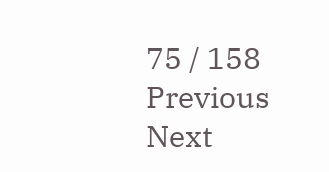75 / 158
Previous
Next